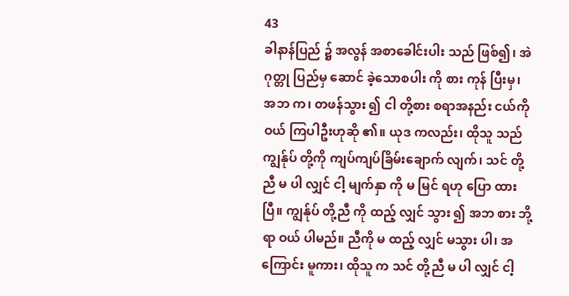43
ခါနာန်ပြည် ၌ အလွန် အစာခေါင်းပါး သည် ဖြစ်၍၊ အဲဂုတ္တု ပြည်မှ ဆောင် ခဲ့သောစပါး ကို စား ကုန် ပြီးမှ၊ အဘ က၊ တဖန်သွား ၍ ငါ တို့စား စရာအနည်း ငယ်ကို ဝယ် ကြပါဦးဟုဆို ၏။ ယုဒ ကလည်း၊ ထိုသူ သည် ကျွန်ုပ် တို့ကို ကျပ်ကျပ်ခြိမ်းချောက် လျက်၊ သင် တို့ညီ မ ပါ လျှင် ငါ့ မျက်နှာ ကို မ မြင် ရဟု ပြော ထားပြီ။ ကျွန်ုပ် တို့ညီ ကို ထည့် လျှင် သွား ၍ အဘ စား ဘို့ရာ ဝယ် ပါမည်။ ညီကို မ ထည့် လျှင် မသွား ပါ၊ အကြောင်း မူကား၊ ထိုသူ က သင် တို့ညီ မ ပါ လျှင် ငါ့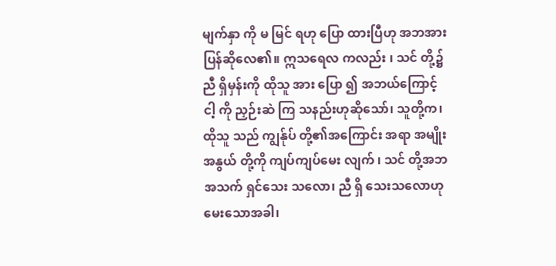မျက်နှာ ကို မ မြင် ရဟု ပြော ထားပြီဟု အဘအား ပြန်ဆိုလေ၏။ ဣသရေလ ကလည်း ၊ သင် တို့၌ ညီ ရှိမှန်းကို ထိုသူ အား ပြော ၍ အဘယ်ကြောင့် ငါ့ ကို ညှဉ်းဆဲ ကြ သနည်းဟုဆိုသော်၊ သူတို့က၊ ထိုသူ သည် ကျွန်ုပ် တို့၏အကြောင်း အရာ အမျိုးအနွယ် တို့ကို ကျပ်ကျပ်မေး လျက် ၊ သင် တို့အဘ အသက် ရှင်သေး သလော၊ ညီ ရှိ သေးသလောဟုမေးသောအခါ၊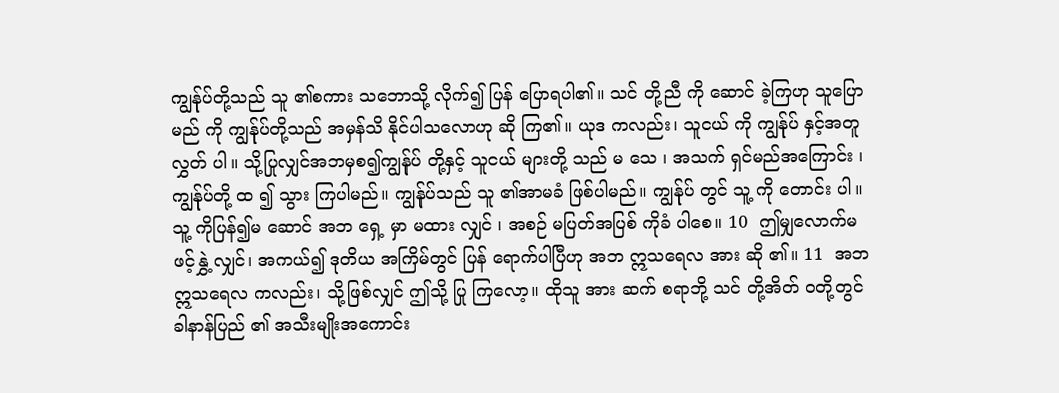ကျွန်ုပ်တို့သည် သူ ၏စကား သဘောသို့ လိုက်၍ ပြန် ပြောရပါ၏။ သင် တို့ညီ ကို ဆောင် ခဲ့ကြဟု သူပြော မည် ကို ကျွန်ုပ်တို့သည် အမှန်သိ နိုင်ပါသလောဟု ဆို ကြ၏။ ယုဒ ကလည်း၊ သူငယ် ကို ကျွန်ုပ် နှင့်အတူ လွှတ် ပါ။ သို့ပြုလျှင်အဘမှစ၍ကျွန်ုပ် တို့နှင့် သူငယ် များတို့ သည် မ သေ ၊ အသက် ရှင်မည်အကြောင်း ၊ ကျွန်ုပ်တို့ ထ ၍ သွား ကြပါမည်။ ကျွန်ုပ်သည် သူ ၏အာမခံ ဖြစ်ပါမည်။ ကျွန်ုပ် တွင် သူ့ ကို တောင်း ပါ။ သူ့ ကိုပြန်၍မ ဆောင် အဘ ရှေ့ မှာ မထား လျှင် ၊ အစဉ် မပြတ်အပြစ် ကိုခံ ပါစေ။ 10  ဤမျှလောက်မ ဖင့်နွှဲ့ လျှင်၊ အကယ်၍ ဒုတိယ အကြိမ်တွင် ပြန် ရောက်ပါပြီဟု အဘ ဣသရေလ အား ဆို ၏။ 11  အဘ ဣသရေလ ကလည်း၊ သို့ဖြစ်လျှင် ဤသို့ ပြု ကြလော့။ ထိုသူ အား ဆက် စရာဘို့ သင် တို့အိတ် ဝတို့တွင် ခါနာန်ပြည် ၏ အသီးမျိုးအကောင်း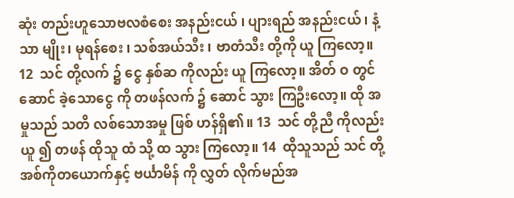ဆုံး တည်းဟူသောဗလစံစေး အနည်းငယ် ၊ ပျားရည် အနည်းငယ် ၊ နံ့သာ မျိုး၊ မုရန်စေး ၊ သစ်အယ်သီး ၊ ဗာတံသီး တို့ကို ယူ ကြလော့။ 12  သင် တို့လက် ၌ ငွေ နှစ်ဆ ကိုလည်း ယူ ကြလော့။ အိတ် ဝ တွင် ဆောင် ခဲ့သောငွေ ကို တဖန်လက် ၌ ဆောင် သွား ကြဦးလော့။ ထို အမှုသည် သတိ လစ်သောအမှု ဖြစ် ဟန်ရှိ၏။ 13  သင် တို့ညီ ကိုလည်း ယူ ၍ တဖန် ထိုသူ ထံ သို့ ထ သွား ကြလော့။ 14  ထိုသူသည် သင် တို့အစ်ကိုတယောက်နှင့် ဗင်္ယာမိန် ကို လွှတ် လိုက်မည်အ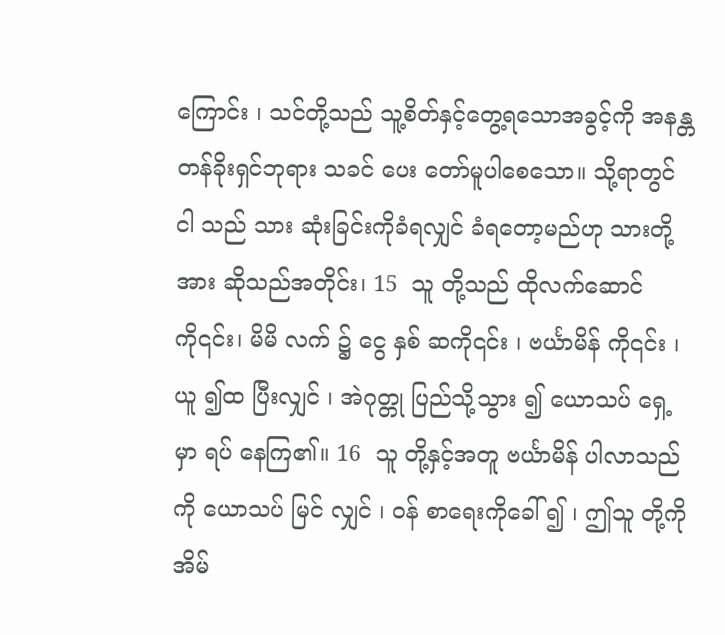ကြောင်း ၊ သင်တို့သည် သူ့စိတ်နှင့်တွေ့ရသောအခွင့်ကို အနန္တ တန်ခိုးရှင်ဘုရား သခင် ပေး တော်မူပါစေသော။ သို့ရာတွင် ငါ သည် သား ဆုံးခြင်းကိုခံရလျှင် ခံရတော့မည်ဟု သားတို့အား ဆိုသည်အတိုင်း၊ 15  သူ တို့သည် ထိုလက်ဆောင် ကို၎င်း၊ မိမိ လက် ၌ ငွေ နှစ် ဆကို၎င်း ၊ ဗင်္ယာမိန် ကို၎င်း ၊ ယူ ၍ထ ပြီးလျှင် ၊ အဲဂုတ္တု ပြည်သို့သွား ၍ ယောသပ် ရှေ့မှာ ရပ် နေကြ၏။ 16  သူ တို့နှင့်အတူ ဗင်္ယာမိန် ပါလာသည်ကို ယောသပ် မြင် လျှင် ၊ ဝန် စာရေးကိုခေါ် ၍ ၊ ဤသူ တို့ကို အိမ်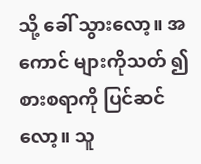သို့ ခေါ် သွားလော့။ အကောင် များကိုသတ် ၍ စားစရာကို ပြင်ဆင် လော့။ သူ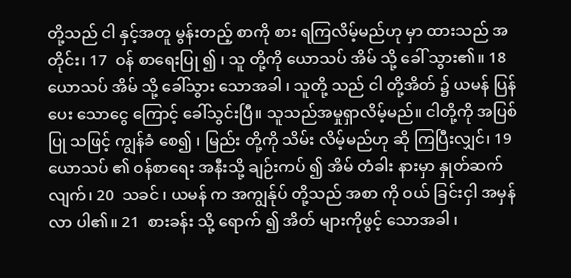တို့သည် ငါ နှင့်အတူ မွန်းတည့် စာကို စား ရကြလိမ့်မည်ဟု မှာ ထားသည် အတိုင်း၊ 17  ဝန် စာရေးပြု ၍ ၊ သူ တို့ကို ယောသပ် အိမ် သို့ ခေါ် သွား၏။ 18  ယောသပ် အိမ် သို့ ခေါ်သွား သောအခါ ၊ သူတို့ သည် ငါ တို့အိတ် ၌ ယမန် ပြန်ပေး သောငွေ ကြောင့် ခေါ်သွင်းပြီ။ သူသည်အမှုရှာလိမ့်မည်။ ငါတို့ကို အပြစ်ပြု သဖြင့် ကျွန်ခံ စေ၍ ၊ မြည်း တို့ကို သိမ်း လိမ့်မည်ဟု ဆို ကြပြီးလျှင်၊ 19  ယောသပ် ၏ ဝန်စာရေး အနီးသို့ ချဉ်းကပ် ၍ အိမ် တံခါး နားမှာ နှုတ်ဆက် လျက်၊ 20  သခင် ၊ ယမန် က အကျွန်ုပ် တို့သည် အစာ ကို ဝယ် ခြင်းငှါ အမှန်လာ ပါ၏။ 21  စားခန်း သို့ ရောက် ၍ အိတ် များကိုဖွင့် သောအခါ ၊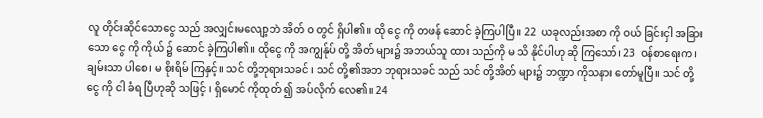လူ တိုင်းဆိုင်သောငွေ သည် အလျှင်းမလျော့ဘဲ အိတ် ဝ တွင် ရှိပါ၏။ ထို ငွေ ကို တဖန် ဆောင် ခဲ့ကြပါပြီ။ 22  ယခုလည်းအစာ ကို ဝယ် ခြင်းငှါ အခြား သော ငွေ ကို ကိုယ် ၌ ဆောင် ခဲ့ကြပါ၏။ ထိုငွေ ကို အကျွန်ုပ် တို့ အိတ် များ၌ အဘယ်သူ ထား သည်ကို မ သိ နိုင်ပါဟု ဆို ကြသော်၊ 23  ဝန်စာရေးက၊ ချမ်းသာ ပါစေ၊ မ စိုးရိမ် ကြနှင့်။ သင် တို့ဘုရားသခင် ၊ သင် တို့၏အဘ ဘုရားသခင် သည် သင် တို့အိတ် များ၌ ဘဏ္ဍာ ကိုသနား တော်မူပြီ။ သင် တို့ငွေ ကို ငါ ခံရ ပြီဟုဆို သဖြင့် ၊ ရှိမောင် ကိုထုတ် ၍ အပ်လိုက် လေ၏။ 24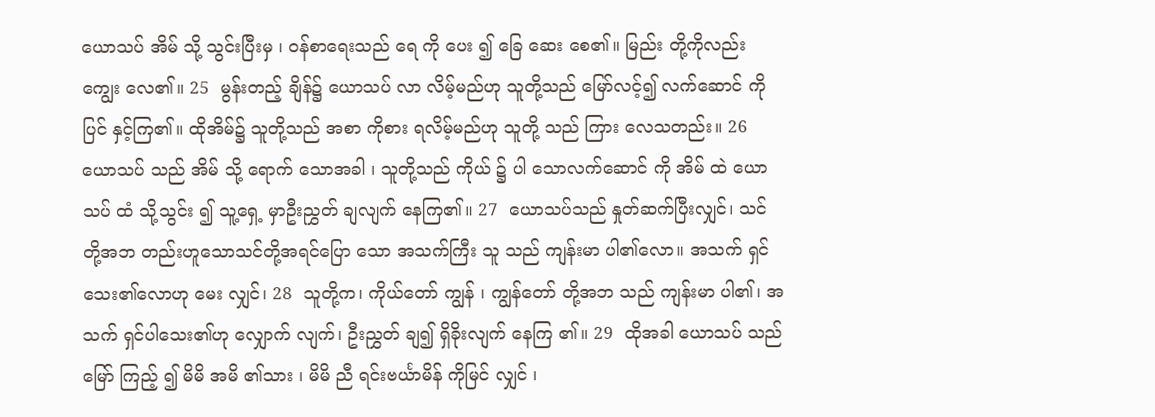ယောသပ် အိမ် သို့ သွင်းပြီးမှ ၊ ဝန်စာရေးသည် ရေ ကို ပေး ၍ ခြေ ဆေး စေ၏။ မြည်း တို့ကိုလည်း ကျွေး လေ၏။ 25  မွန်းတည့် ချိန်၌ ယောသပ် လာ လိမ့်မည်ဟု သူတို့သည် မြော်လင့်၍ လက်ဆောင် ကို ပြင် နှင့်ကြ၏။ ထိုအိမ်၌ သူတို့သည် အစာ ကိုစား ရလိမ့်မည်ဟု သူတို့ သည် ကြား လေသတည်း။ 26  ယောသပ် သည် အိမ် သို့ ရောက် သောအခါ ၊ သူတို့သည် ကိုယ် ၌ ပါ သောလက်ဆောင် ကို အိမ် ထဲ ယောသပ် ထံ သို့သွင်း ၍ သူ့ရှေ့ မှာဦးညွှတ် ချလျက် နေကြ၏။ 27  ယောသပ်သည် နှုတ်ဆက်ပြီးလျှင်၊ သင် တို့အဘ တည်းဟူသောသင်တို့အရင်ပြော သော အသက်ကြီး သူ သည် ကျန်းမာ ပါ၏လော။ အသက် ရှင်သေး၏လောဟု မေး လျှင်၊ 28  သူတို့က၊ ကိုယ်တော် ကျွန် ၊ ကျွန်တော် တို့အဘ သည် ကျန်းမာ ပါ၏၊ အသက် ရှင်ပါသေး၏ဟု လျှောက် လျက်၊ ဦးညွှတ် ချ၍ ရှိခိုးလျက် နေကြ ၏။ 29  ထိုအခါ ယောသပ် သည် မြော် ကြည့် ၍ မိမိ အမိ ၏သား ၊ မိမိ ညီ ရင်းဗင်္ယာမိန် ကိုမြင် လျှင် ၊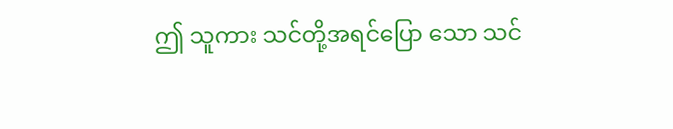ဤ သူကား သင်တို့အရင်ပြော သော သင်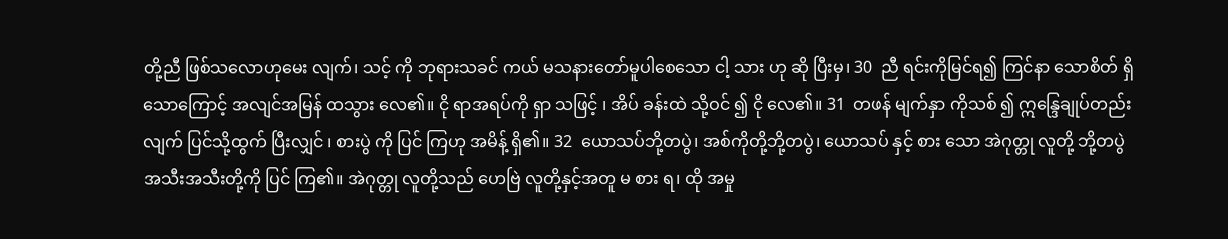တို့ညီ ဖြစ်သလောဟုမေး လျက်၊ သင့် ကို ဘုရားသခင် ကယ် မသနားတော်မူပါစေသော ငါ့ သား ဟု ဆို ပြီးမှ၊ 30  ညီ ရင်းကိုမြင်ရ၍ ကြင်နာ သောစိတ် ရှိသောကြောင့် အလျင်အမြန် ထသွား လေ၏။ ငို ရာအရပ်ကို ရှာ သဖြင့် ၊ အိပ် ခန်းထဲ သို့ဝင် ၍ ငို လေ၏။ 31  တဖန် မျက်နှာ ကိုသစ် ၍ ဣန္ဒြေချုပ်တည်း လျက် ပြင်သို့ထွက် ပြီးလျှင် ၊ စားပွဲ ကို ပြင် ကြဟု အမိန့် ရှိ၏။ 32  ယောသပ်ဘို့တပွဲ၊ အစ်ကိုတို့ဘို့တပွဲ၊ ယောသပ် နှင့် စား သော အဲဂုတ္တု လူတို့ ဘို့တပွဲ အသီးအသီးတို့ကို ပြင် ကြ၏။ အဲဂုတ္တု လူတို့သည် ဟေဗြဲ လူတို့နှင့်အတူ မ စား ရ၊ ထို အမှု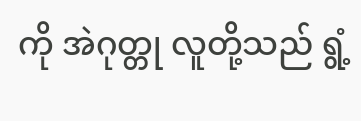ကို အဲဂုတ္တု လူတို့သည် ရွံ့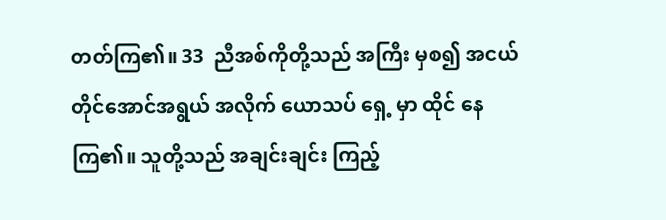တတ်ကြ၏။ 33  ညီအစ်ကိုတို့သည် အကြီး မှစ၍ အငယ် တိုင်အောင်အရွယ် အလိုက် ယောသပ် ရှေ့ မှာ ထိုင် နေကြ၏။ သူတို့သည် အချင်းချင်း ကြည့်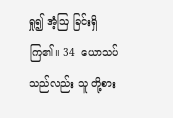ရှု၍ အံ့ဩ ခြင်းရှိကြ၏။ 34  ယောသပ်သည်လည်း သူ တို့စား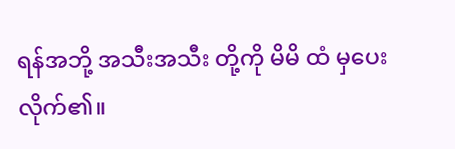ရန်အဘို့ အသီးအသီး တို့ကို မိမိ ထံ မှပေး လိုက်၏။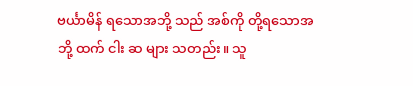ဗင်္ယာမိန် ရသောအဘို့ သည် အစ်ကို တို့ရသောအဘို့ ထက် ငါး ဆ များ သတည်း။ သူ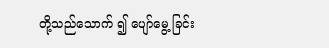တို့သည်သောက် ၍ ပျော်မွေ့ ခြင်း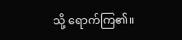သို့ ရောက်ကြ၏။